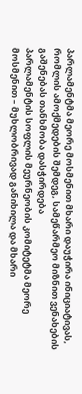პარლამენტმა მეორე მოსმენით მხარი დაუჭირა ინიციატივას, რომლის ამოქმედების შემდეგ, სამეწარმეო მიზნით ვენახების გაშენებას თანხმობა დასჭირდება
პარლამენტის სოფლის მეურნეობის კომიტეტმა მეორე მოსმენით – მუხლობრივად განიხილა და მხარი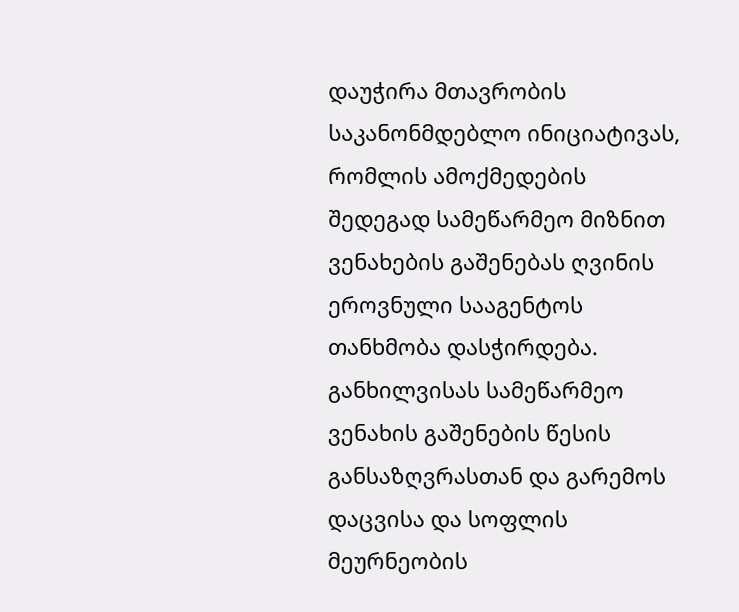დაუჭირა მთავრობის საკანონმდებლო ინიციატივას, რომლის ამოქმედების შედეგად სამეწარმეო მიზნით ვენახების გაშენებას ღვინის ეროვნული სააგენტოს თანხმობა დასჭირდება.
განხილვისას სამეწარმეო ვენახის გაშენების წესის განსაზღვრასთან და გარემოს დაცვისა და სოფლის მეურნეობის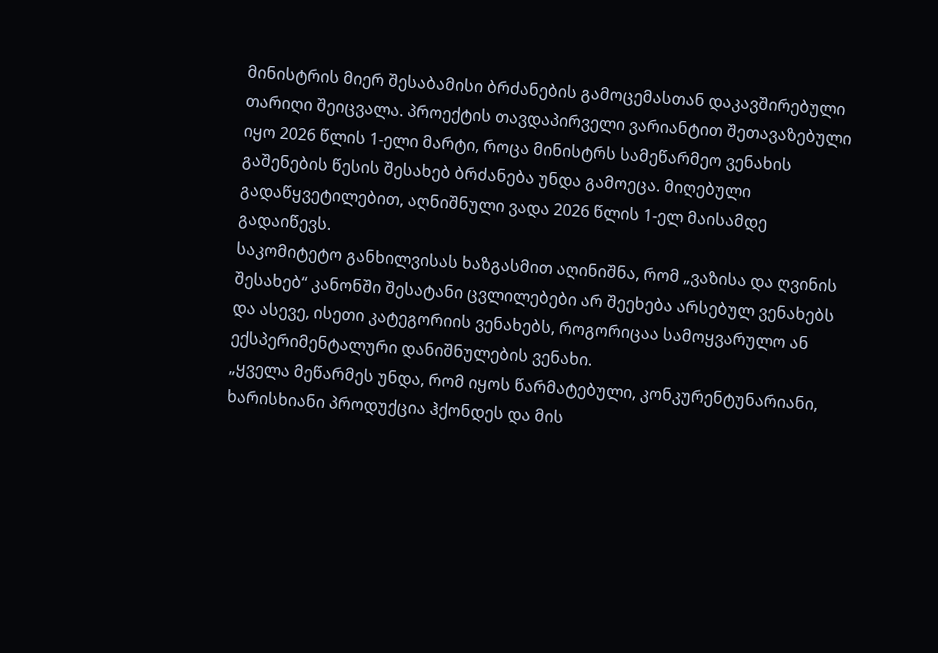მინისტრის მიერ შესაბამისი ბრძანების გამოცემასთან დაკავშირებული თარიღი შეიცვალა. პროექტის თავდაპირველი ვარიანტით შეთავაზებული იყო 2026 წლის 1-ელი მარტი, როცა მინისტრს სამეწარმეო ვენახის გაშენების წესის შესახებ ბრძანება უნდა გამოეცა. მიღებული გადაწყვეტილებით, აღნიშნული ვადა 2026 წლის 1-ელ მაისამდე გადაიწევს.
საკომიტეტო განხილვისას ხაზგასმით აღინიშნა, რომ „ვაზისა და ღვინის შესახებ“ კანონში შესატანი ცვლილებები არ შეეხება არსებულ ვენახებს და ასევე, ისეთი კატეგორიის ვენახებს, როგორიცაა სამოყვარულო ან ექსპერიმენტალური დანიშნულების ვენახი.
„ყველა მეწარმეს უნდა, რომ იყოს წარმატებული, კონკურენტუნარიანი, ხარისხიანი პროდუქცია ჰქონდეს და მის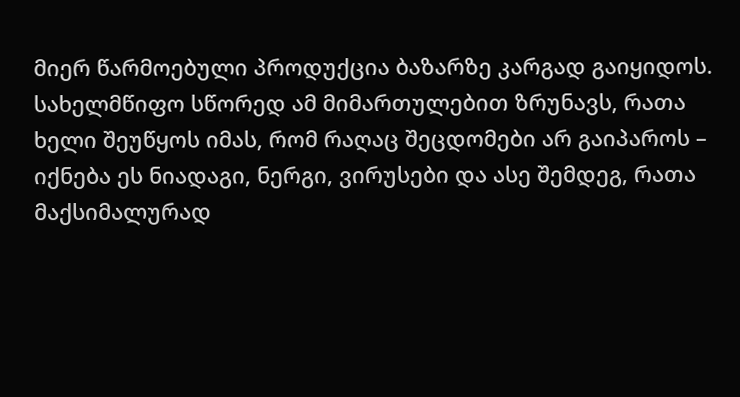მიერ წარმოებული პროდუქცია ბაზარზე კარგად გაიყიდოს. სახელმწიფო სწორედ ამ მიმართულებით ზრუნავს, რათა ხელი შეუწყოს იმას, რომ რაღაც შეცდომები არ გაიპაროს – იქნება ეს ნიადაგი, ნერგი, ვირუსები და ასე შემდეგ, რათა მაქსიმალურად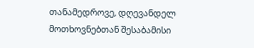თანამედროვე, დღევანდელ მოთხოვნებთან შესაბამისი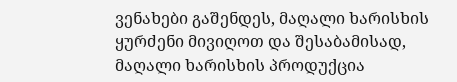ვენახები გაშენდეს, მაღალი ხარისხის ყურძენი მივიღოთ და შესაბამისად, მაღალი ხარისხის პროდუქცია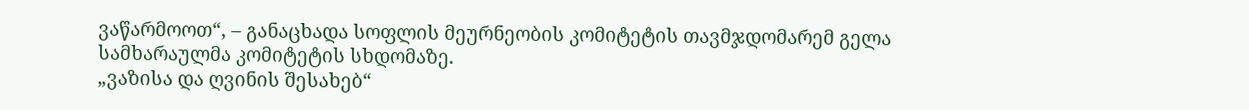ვაწარმოოთ“, – განაცხადა სოფლის მეურნეობის კომიტეტის თავმჯდომარემ გელა სამხარაულმა კომიტეტის სხდომაზე.
„ვაზისა და ღვინის შესახებ“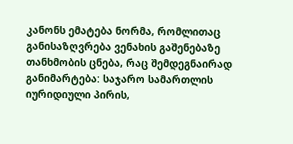კანონს ემატება ნორმა, რომლითაც განისაზღვრება ვენახის გაშენებაზე თანხმობის ცნება, რაც შემდეგნაირად განიმარტება: საჯარო სამართლის იურიდიული პირის,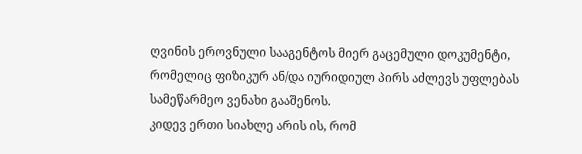ღვინის ეროვნული სააგენტოს მიერ გაცემული დოკუმენტი, რომელიც ფიზიკურ ან/და იურიდიულ პირს აძლევს უფლებას სამეწარმეო ვენახი გააშენოს.
კიდევ ერთი სიახლე არის ის, რომ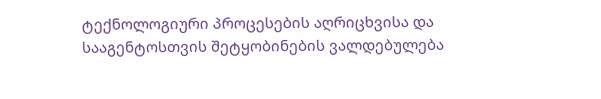ტექნოლოგიური პროცესების აღრიცხვისა და სააგენტოსთვის შეტყობინების ვალდებულება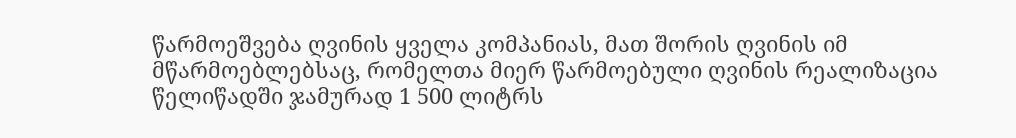წარმოეშვება ღვინის ყველა კომპანიას, მათ შორის ღვინის იმ მწარმოებლებსაც, რომელთა მიერ წარმოებული ღვინის რეალიზაცია წელიწადში ჯამურად 1 500 ლიტრს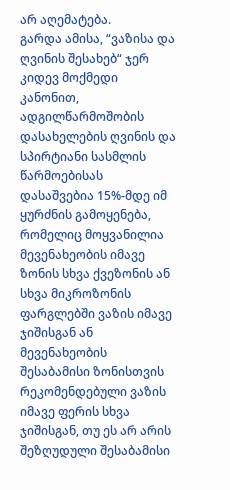არ აღემატება.
გარდა ამისა, “ვაზისა და ღვინის შესახებ“ ჯერ კიდევ მოქმედი კანონით, ადგილწარმოშობის დასახელების ღვინის და სპირტიანი სასმლის წარმოებისას დასაშვებია 15%-მდე იმ ყურძნის გამოყენება, რომელიც მოყვანილია მევენახეობის იმავე ზონის სხვა ქვეზონის ან სხვა მიკროზონის ფარგლებში ვაზის იმავე ჯიშისგან ან მევენახეობის შესაბამისი ზონისთვის რეკომენდებული ვაზის იმავე ფერის სხვა ჯიშისგან, თუ ეს არ არის შეზღუდული შესაბამისი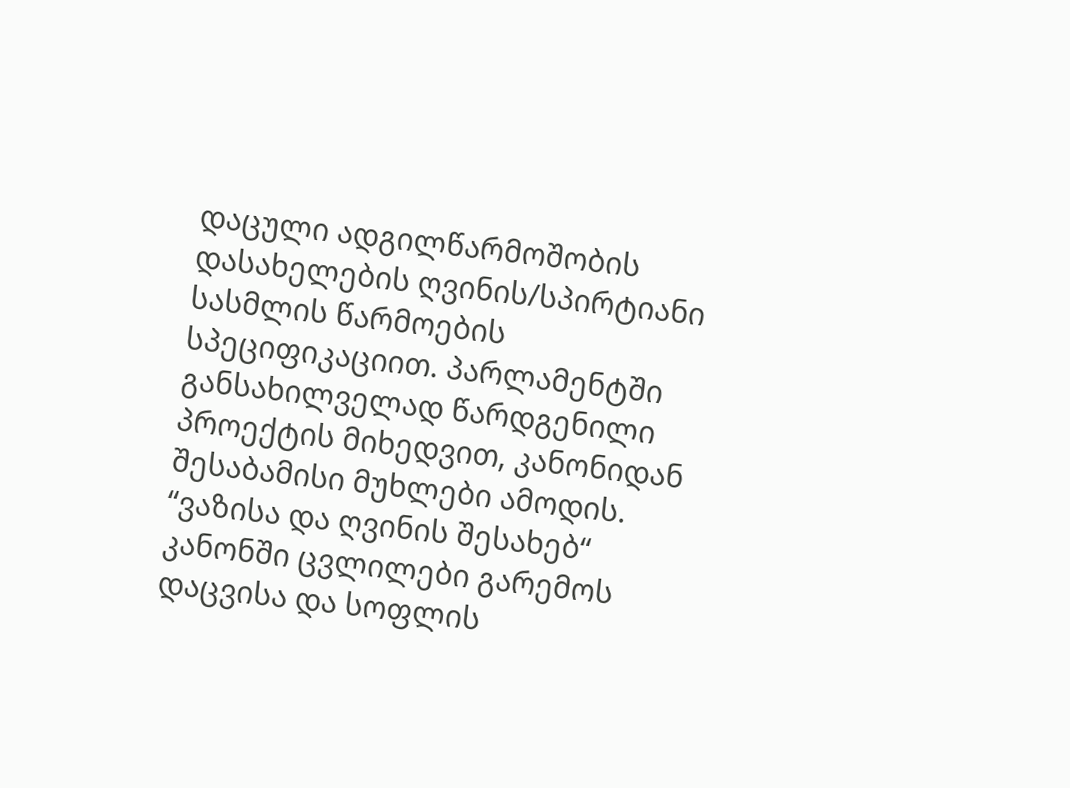დაცული ადგილწარმოშობის დასახელების ღვინის/სპირტიანი სასმლის წარმოების სპეციფიკაციით. პარლამენტში განსახილველად წარდგენილი პროექტის მიხედვით, კანონიდან შესაბამისი მუხლები ამოდის.
“ვაზისა და ღვინის შესახებ“ კანონში ცვლილები გარემოს დაცვისა და სოფლის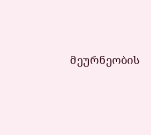მეურნეობის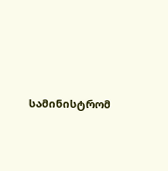სამინისტრომ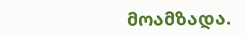მოამზადა.